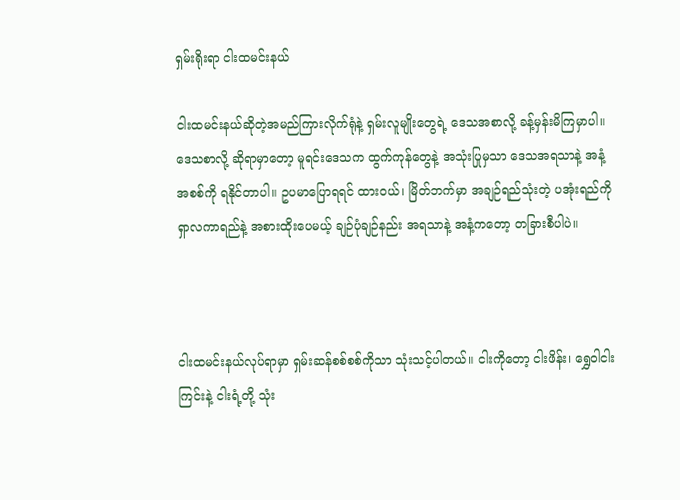ရှမ်းရိုးရာ ငါးထမင်းနယ်

ငါးထမင်းနယ်ဆိုတဲ့အမည်ကြားလိုက်ရုံနဲ့ ရှမ်းလူမျိုးတွေရဲ့ ဒေသအစာလို့ ခန့်မှန်းမိကြမှာပါ။ ဒေသစာလို့ ဆိုရာမှာတော့ မူရင်းဒေသက ထွက်ကုန်တွေနဲ့ အသုံးပြုမှသာ ဒေသအရသာနဲ့ အနံ့အစစ်ကို ရနိုင်တာပါ။ ဥပမာပြောရရင် ထားဝယ်၊ မြိတ်ဘက်မှာ အချဉ်ရည်သုံးတဲ့ ပအုံးရည်ကို ရှာလကာရည်နဲ့ အစားထိုးပေမယ့် ချဉ်ပုံချဉ်နည်း အရသာနဲ့ အနံ့ကတော့ တခြားစီပါပဲ။



ငါးထမင်းနယ်လုပ်ရာမှာ ရှမ်းဆန်စစ်စစ်ကိုသာ သုံးသင့်ပါတယ်။ ငါးကိုတော့ ငါးဖိန်း၊ ရွှေဝါငါးကြင်းနဲ့ ငါးရံ့တို့ သုံး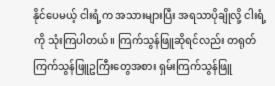နိုင်ပေမယ့် ငါးရံ့က အသားများပြီး အရသာပိုချိုလို့ ငါးရံ့ကို သုံးကြပါတယ်။ ကြက်သွန်ဖြူဆိုရင်လည်း တရုတ်ကြက်သွန်ဖြူဥကြီးတွေအစား ရှမ်းကြက်သွန်ဖြူ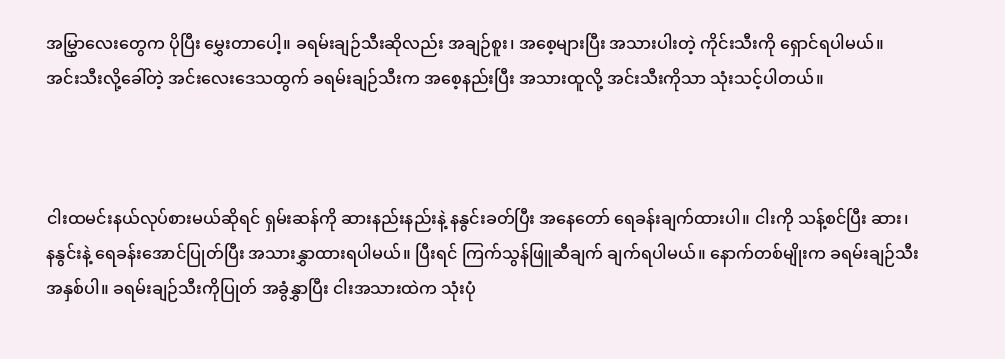အမြွှာလေးတွေက ပိုပြီး မွှေးတာပေါ့။ ခရမ်းချဉ်သီးဆိုလည်း အချဉ်စူး၊ အစေ့များပြီး အသားပါးတဲ့ ကိုင်းသီးကို ရှောင်ရပါမယ်။ အင်းသီးလို့ခေါ်တဲ့ အင်းလေးဒေသထွက် ခရမ်းချဉ်သီးက အစေ့နည်းပြီး အသားထူလို့ အင်းသီးကိုသာ သုံးသင့်ပါတယ်။



ငါးထမင်းနယ်လုပ်စားမယ်ဆိုရင် ရှမ်းဆန်ကို ဆားနည်းနည်းနဲ့ နနွင်းခတ်ပြီး အနေတော် ရေခန်းချက်ထားပါ။ ငါးကို သန့်စင်ပြီး ဆား၊ နနွင်းနဲ့ ရေခန်းအောင်ပြုတ်ပြီး အသားနွှာထားရပါမယ်။ ပြီးရင် ကြက်သွန်ဖြူဆီချက် ချက်ရပါမယ်။ နောက်တစ်မျိုးက ခရမ်းချဉ်သီးအနှစ်ပါ။ ခရမ်းချဉ်သီးကိုပြုတ် အခွံနွှာပြီး ငါးအသားထဲက သုံးပုံ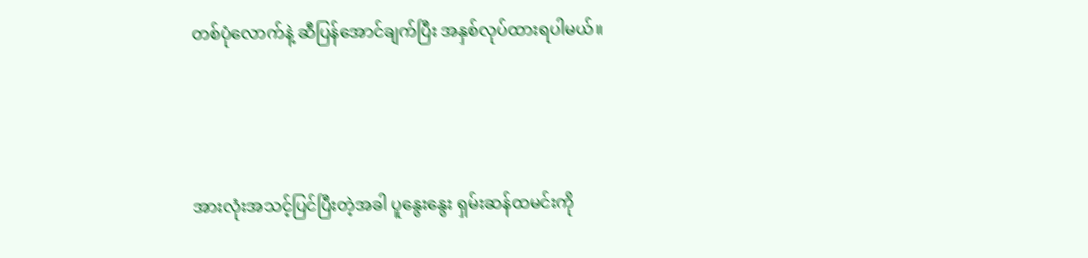တစ်ပုံလောက်နဲ့ ဆီပြန်အောင်ချက်ပြီး အနှစ်လုပ်ထားရပါမယ်။



အားလုံးအသင့်ပြင်ပြီးတဲ့အခါ ပူနွေးနွေး ရှမ်းဆန်ထမင်းကို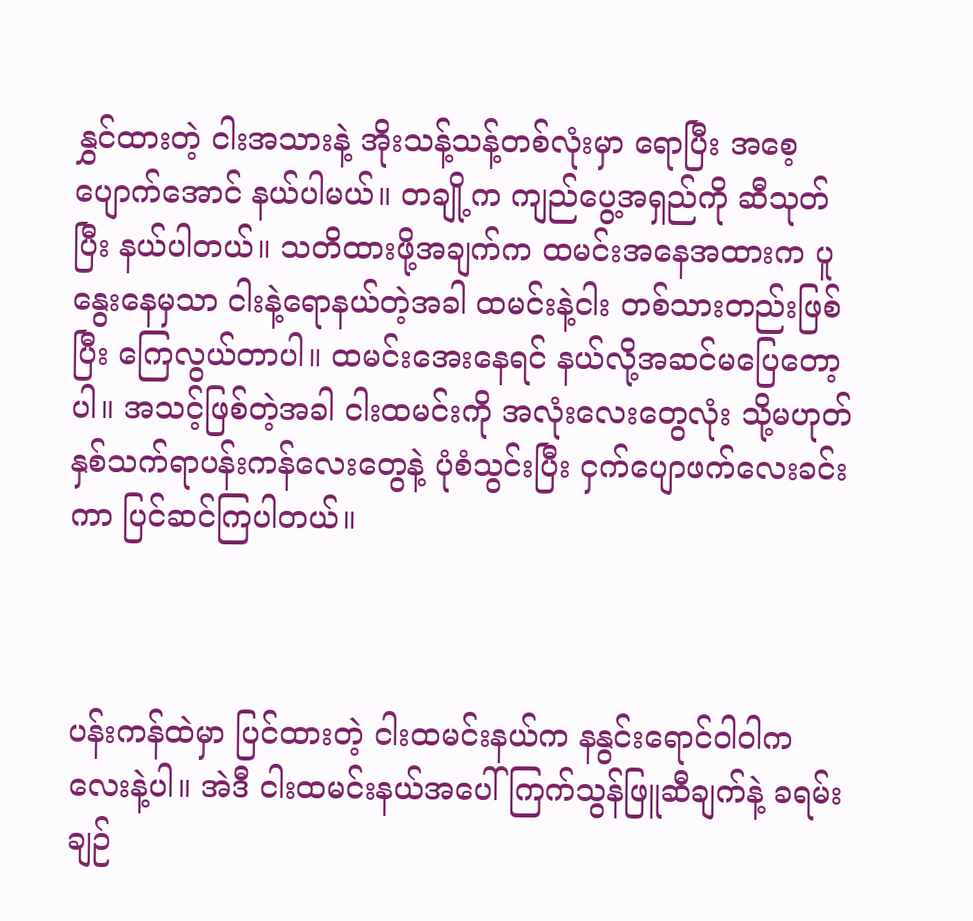နွှင်ထားတဲ့ ငါးအသားနဲ့ အိုးသန့်သန့်တစ်လုံးမှာ ရောပြီး အစေ့ပျောက်အောင် နယ်ပါမယ်။ တချို့က ကျည်ပွေ့အရှည်ကို ဆီသုတ်ပြီး နယ်ပါတယ်။ သတိထားဖို့အချက်က ထမင်းအနေအထားက ပူနွေးနေမှသာ ငါးနဲ့ရောနယ်တဲ့အခါ ထမင်းနဲ့ငါး တစ်သားတည်းဖြစ်ပြီး ကြေလွယ်တာပါ။ ထမင်းအေးနေရင် နယ်လို့အဆင်မပြေတော့ပါ။ အသင့်ဖြစ်တဲ့အခါ ငါးထမင်းကို အလုံးလေးတွေလုံး သို့မဟုတ် နှစ်သက်ရာပန်းကန်လေးတွေနဲ့ ပုံစံသွင်းပြီး ငှက်ပျောဖက်လေးခင်းကာ ပြင်ဆင်ကြပါတယ်။



ပန်းကန်ထဲမှာ ပြင်ထားတဲ့ ငါးထမင်းနယ်က နနွင်းရောင်ဝါဝါကလေးနဲ့ပါ။ အဲဒီ ငါးထမင်းနယ်အပေါ် ကြက်သွန်ဖြူဆီချက်နဲ့ ခရမ်းချဉ်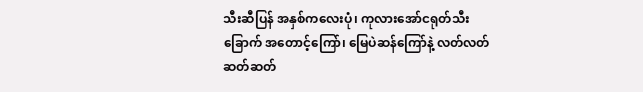သီးဆီပြန် အနှစ်ကလေးပုံ၊ ကုလားအော်ငရုတ်သီးခြောက် အတောင့်ကြော်၊ မြေပဲဆန်ကြော်နဲ့ လတ်လတ်ဆတ်ဆတ်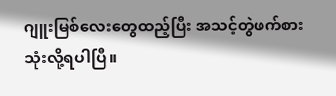ဂျူးမြစ်လေးတွေထည့်ပြီး အသင့်တွဲဖက်စားသုံးလို့ရပါပြီ။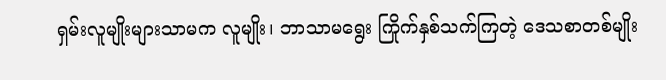ရှမ်းလူမျိုးများသာမက လူမျိုး၊ ဘာသာမရွေး ကြိုက်နှစ်သက်ကြတဲ့ ဒေသစာတစ်မျိုး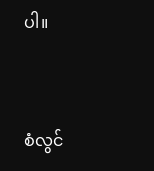ပါ။



စံလွင်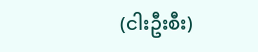(ငါးဦးစီး)